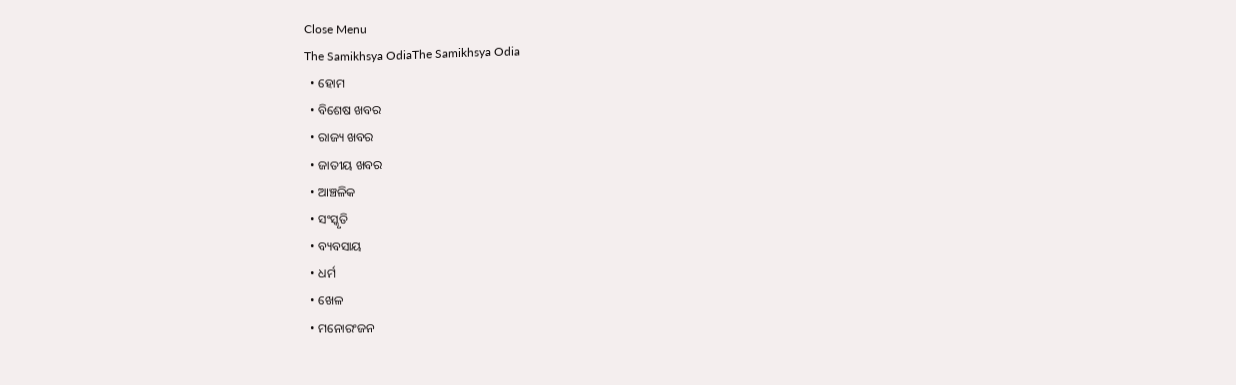Close Menu
The Samikhsya OdiaThe Samikhsya Odia
  • ହୋମ
  • ବିଶେଷ ଖବର
  • ରାଜ୍ୟ ଖବର
  • ଜାତୀୟ ଖବର
  • ଆଞ୍ଚଳିକ
  • ସଂସ୍କୃତି
  • ବ୍ୟବସାୟ
  • ଧର୍ମ
  • ଖେଳ
  • ମନୋରଂଜନ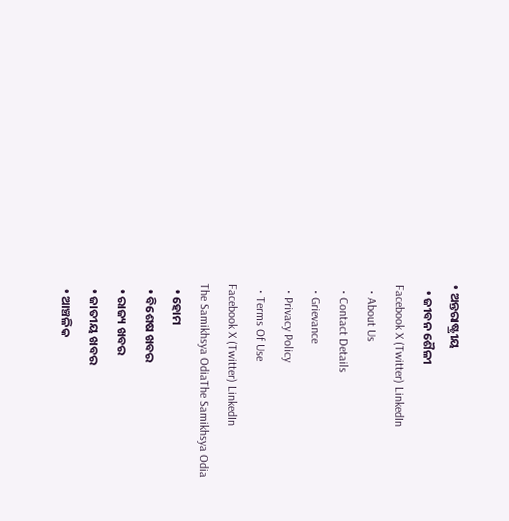• ଅନ୍ତରାଷ୍ଟ୍ରୀୟ
  • ଜୀବନ ଶୈଳୀ
Facebook X (Twitter) LinkedIn
  • About Us
  • Contact Details
  • Grievance
  • Privacy Policy
  • Terms Of Use
Facebook X (Twitter) LinkedIn
The Samikhsya OdiaThe Samikhsya Odia
  • ହୋମ
  • ବିଶେଷ ଖବର
  • ରାଜ୍ୟ ଖବର
  • ଜାତୀୟ ଖବର
  • ଆଞ୍ଚଳିକ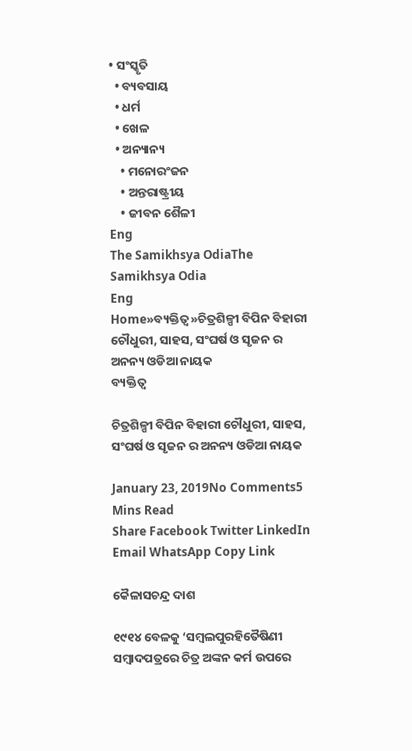• ସଂସ୍କୃତି
  • ବ୍ୟବସାୟ
  • ଧର୍ମ
  • ଖେଳ
  • ଅନ୍ୟାନ୍ୟ
    • ମନୋରଂଜନ
    • ଅନ୍ତରାଷ୍ଟ୍ରୀୟ
    • ଜୀବନ ଶୈଳୀ
Eng
The Samikhsya OdiaThe Samikhsya Odia
Eng
Home»ବ୍ୟକ୍ତିତ୍ୱ»ଚିତ୍ରଶିଳ୍ପୀ ବିପିନ ବିହାରୀ ଚୌଧୁରୀ, ସାହସ, ସଂଘର୍ଷ ଓ ସୃଜନ ର ଅନନ୍ୟ ଓଡିଆ ନାୟକ
ବ୍ୟକ୍ତିତ୍ୱ

ଚିତ୍ରଶିଳ୍ପୀ ବିପିନ ବିହାରୀ ଚୌଧୁରୀ, ସାହସ, ସଂଘର୍ଷ ଓ ସୃଜନ ର ଅନନ୍ୟ ଓଡିଆ ନାୟକ

January 23, 2019No Comments5 Mins Read
Share Facebook Twitter LinkedIn Email WhatsApp Copy Link

କୈଳାସଚନ୍ଦ୍ର ଦାଶ

୧୯୧୪ ବେଳକୁ ‘ସମ୍ବଲପୁରହିତୈଷିଣୀ ସମ୍ବାଦପତ୍ରରେ ଚିତ୍ର ଅଙ୍କନ କର୍ମ ଉପରେ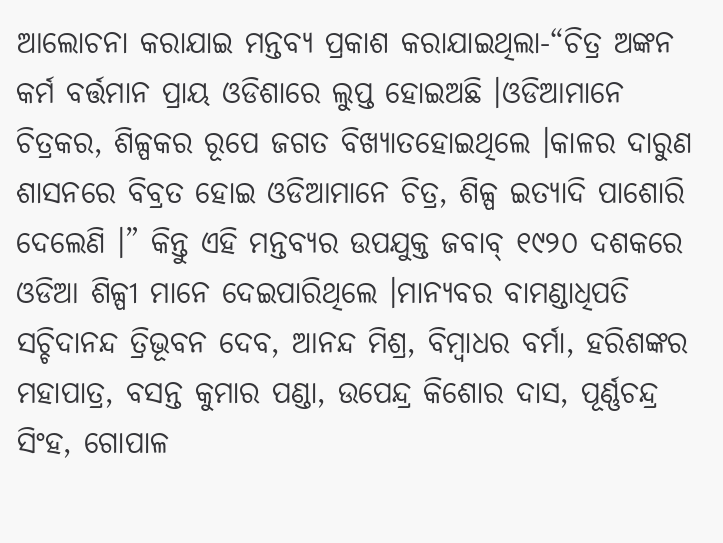ଆଲୋଚନା କରାଯାଇ ମନ୍ତବ୍ୟ ପ୍ରକାଶ କରାଯାଇଥିଲା-“ଚିତ୍ର ଅଙ୍କନ କର୍ମ ବର୍ତ୍ତମାନ ପ୍ରାୟ ଓଡିଶାରେ ଲୁପ୍ତ ହୋଇଅଛି ।ଓଡିଆମାନେ ଚିତ୍ରକର, ଶିଳ୍ପକର ରୂପେ ଜଗତ ବିଖ୍ୟାତହୋଇଥିଲେ ।କାଳର ଦାରୁଣ ଶାସନରେ ବିବ୍ରତ ହୋଇ ଓଡିଆମାନେ ଚିତ୍ର, ଶିଳ୍ପ ଇତ୍ୟାଦି ପାଶୋରି ଦେଲେଣି ।” କିନ୍ତୁ ଏହି ମନ୍ତବ୍ୟର ଉପଯୁକ୍ତ ଜବାବ୍‍ ୧୯୨୦ ଦଶକରେ ଓଡିଆ ଶିଳ୍ପୀ ମାନେ ଦେଇପାରିଥିଲେ ।ମାନ୍ୟବର ବାମଣ୍ଡାଧିପତି ସଚ୍ଚିଦାନନ୍ଦ ତ୍ରିଭୂବନ ଦେବ, ଆନନ୍ଦ ମିଶ୍ର, ବିମ୍ବାଧର ବର୍ମା, ହରିଶଙ୍କର ମହାପାତ୍ର, ବସନ୍ତ କୁମାର ପଣ୍ଡା, ଉପେନ୍ଦ୍ର କିଶୋର ଦାସ, ପୂର୍ଣ୍ଣଚନ୍ଦ୍ର ସିଂହ, ଗୋପାଳ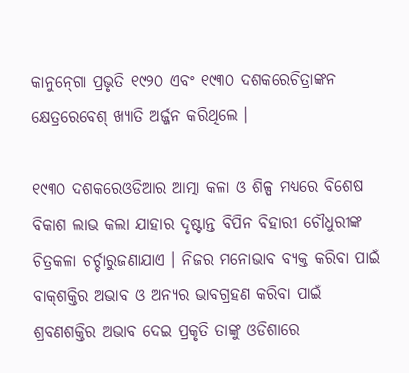କାନୁନ୍‍ଗୋ ପ୍ରଭୃତି ୧୯୨୦ ଏବଂ ୧୯୩୦ ଦଶକରେଚିତ୍ରାଙ୍କନ କ୍ଷେତ୍ରରେବେଶ୍‍ ଖ୍ୟାତି ଅର୍ଜ୍ଜନ କରିଥିଲେ ।

୧୯୩୦ ଦଶକରେଓଡିଆର ଆତ୍ମା କଳା ଓ ଶିଳ୍ପ ମଧ୍ୟରେ ବିଶେଷ ବିକାଶ ଲାଭ କଲା ଯାହାର ଦୃଷ୍ଟାନ୍ତ ବିପିନ ବିହାରୀ ଚୌଧୁରୀଙ୍କ ଚିତ୍ରକଳା ଚର୍ଚ୍ଚାରୁଜଣାଯାଏ । ନିଜର ମନୋଭାବ ବ୍ୟକ୍ତ କରିବା ପାଇଁ ବାକ୍‍ଶକ୍ତିର ଅଭାବ ଓ ଅନ୍ୟର ଭାବଗ୍ରହଣ କରିବା ପାଇଁ ଶ୍ରବଣଶକ୍ତିର ଅଭାବ ଦେଇ ପ୍ରକୃତି ତାଙ୍କୁ ଓଡିଶାରେ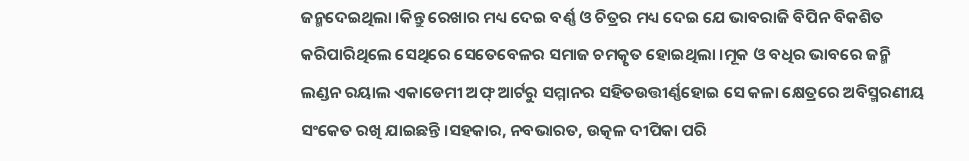ଜନ୍ମଦେଇଥିଲା ।କିନ୍ତୁ ରେଖାର ମଧ୍ୟ ଦେଇ ବର୍ଣ୍ଣ ଓ ଚିତ୍ରର ମଧ୍ୟ ଦେଇ ଯେ ଭାବରାଜି ବିପିନ ବିକଶିତ କରିପାରିଥିଲେ ସେଥିରେ ସେତେବେଳର ସମାଜ ଚମତ୍କୃତ ହୋଇଥିଲା ।ମୂକ ଓ ବଧିର ଭାବରେ ଜନ୍ମି ଲଣ୍ଡନ ରୟାଲ ଏକାଡେମୀ ଅଫ୍‍ ଆର୍ଟରୁ ସମ୍ମାନର ସହିତଉତ୍ତୀର୍ଣ୍ଣହୋଇ ସେ କଳା କ୍ଷେତ୍ରରେ ଅବିସ୍ମରଣୀୟ ସଂକେତ ରଖି ଯାଇଛନ୍ତି ।ସହକାର, ନବଭାରତ, ଉତ୍କଳ ଦୀପିକା ପରି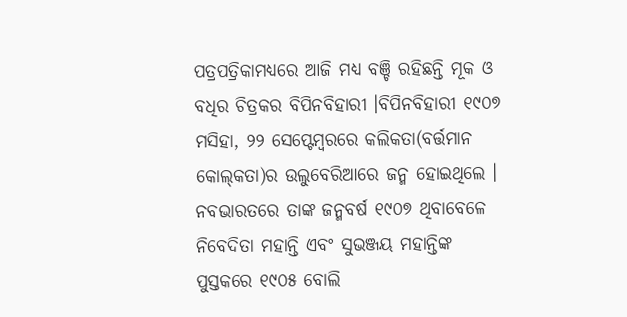ପତ୍ରପତ୍ରିକାମଧ୍ୟରେ ଆଜି ମଧ୍ୟ ବଞ୍ଚି ରହିଛନ୍ତି ମୂକ ଓ ବଧିର ଚିତ୍ରକର ବିପିନବିହାରୀ ।ବିପିନବିହାରୀ ୧୯୦୭ ମସିହା, ୨୨ ସେପ୍ଟେମ୍ବରରେ କଲିକତା(ବର୍ତ୍ତମାନ କୋଲ୍‍କତା)ର ଉଲୁବେରିଆରେ ଜନ୍ମ ହୋଇଥିଲେ । ନବଭାରତରେ ତାଙ୍କ ଜନ୍ମବର୍ଷ ୧୯୦୭ ଥିବାବେଳେ ନିବେଦିତା ମହାନ୍ତି ଏବଂ ସୁଭଞ୍ଜୟ ମହାନ୍ତିଙ୍କ ପୁସ୍ତକରେ ୧୯୦୫ ବୋଲି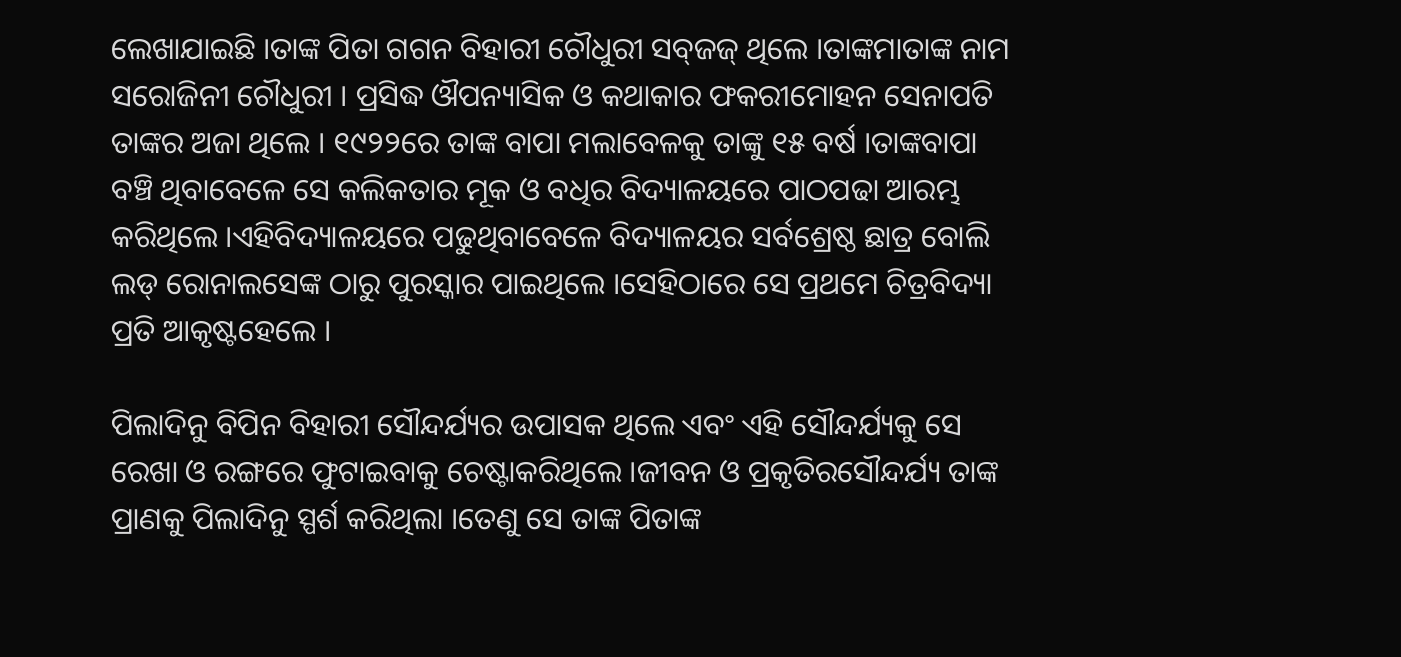ଲେଖାଯାଇଛି ।ତାଙ୍କ ପିତା ଗଗନ ବିହାରୀ ଚୌଧୁରୀ ସବ୍‍ଜଜ୍‍ ଥିଲେ ।ତାଙ୍କମାତାଙ୍କ ନାମ ସରୋଜିନୀ ଚୌଧୁରୀ । ପ୍ରସିଦ୍ଧ ଔପନ୍ୟାସିକ ଓ କଥାକାର ଫକରୀମୋହନ ସେନାପତି ତାଙ୍କର ଅଜା ଥିଲେ । ୧୯୨୨ରେ ତାଙ୍କ ବାପା ମଲାବେଳକୁ ତାଙ୍କୁ ୧୫ ବର୍ଷ ।ତାଙ୍କବାପା ବଞ୍ଚି ଥିବାବେଳେ ସେ କଲିକତାର ମୂକ ଓ ବଧିର ବିଦ୍ୟାଳୟରେ ପାଠପଢା ଆରମ୍ଭ କରିଥିଲେ ।ଏହିବିଦ୍ୟାଳୟରେ ପଢୁଥିବାବେଳେ ବିଦ୍ୟାଳୟର ସର୍ବଶ୍ରେଷ୍ଠ ଛାତ୍ର ବୋଲି ଲଡ୍‍ ରୋନାଲସେଙ୍କ ଠାରୁ ପୁରସ୍କାର ପାଇଥିଲେ ।ସେହିଠାରେ ସେ ପ୍ରଥମେ ଚିତ୍ରବିଦ୍ୟା ପ୍ରତି ଆକୃଷ୍ଟହେଲେ ।

ପିଲାଦିନୁ ବିପିନ ବିହାରୀ ସୌନ୍ଦର୍ଯ୍ୟର ଉପାସକ ଥିଲେ ଏବଂ ଏହି ସୌନ୍ଦର୍ଯ୍ୟକୁ ସେ ରେଖା ଓ ରଙ୍ଗରେ ଫୁଟାଇବାକୁ ଚେଷ୍ଟାକରିଥିଲେ ।ଜୀବନ ଓ ପ୍ରକୃତିରସୌନ୍ଦର୍ଯ୍ୟ ତାଙ୍କ ପ୍ରାଣକୁ ପିଲାଦିନୁ ସ୍ପର୍ଶ କରିଥିଲା ।ତେଣୁ ସେ ତାଙ୍କ ପିତାଙ୍କ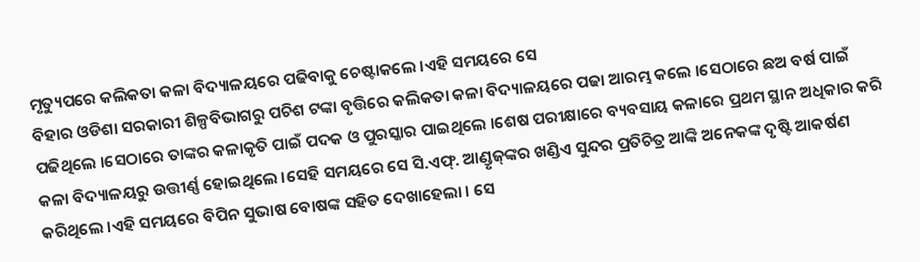ମୃତ୍ୟୁପରେ କଲିକତା କଳା ବିଦ୍ୟାଳୟରେ ପଢିବାକୁ ଚେଷ୍ଟାକଲେ ।ଏହି ସମୟରେ ସେ
ବିହାର ଓଡିଶା ସରକାରୀ ଶିଳ୍ପବିଭାଗରୁ ପଚିଶ ଟଙ୍କା ବୃତ୍ତିରେ କଲିକତା କଳା ବିଦ୍ୟାଳୟରେ ପଢା ଆରମ୍ଭ କଲେ ।ସେଠାରେ ଛଅ ବର୍ଷ ପାଇଁ ପଢିଥିଲେ ।ସେଠାରେ ତାଙ୍କର କଳାକୃତି ପାଇଁ ପଦକ ଓ ପୁରସ୍କାର ପାଇଥିଲେ ।ଶେଷ ପରୀକ୍ଷାରେ ବ୍ୟବସାୟ କଳାରେ ପ୍ରଥମ ସ୍ଥାନ ଅଧିକାର କରି କଳା ବିଦ୍ୟାଳୟରୁ ଉତ୍ତୀର୍ଣ୍ଣ ହୋଇଥିଲେ ।ସେହି ସମୟରେ ସେ ସି.ଏଫ୍‍. ଆଣ୍ଡୃଜ୍‍ଙ୍କର ଖଣ୍ଡିଏ ସୁନ୍ଦର ପ୍ରତିଚିତ୍ର ଆଙ୍କି ଅନେକଙ୍କ ଦୃଷ୍ଟି ଆକର୍ଷଣ କରିଥିଲେ ।ଏହି ସମୟରେ ବିପିନ ସୁଭାଷ ବୋଷଙ୍କ ସହିତ ଦେଖାହେଲା । ସେ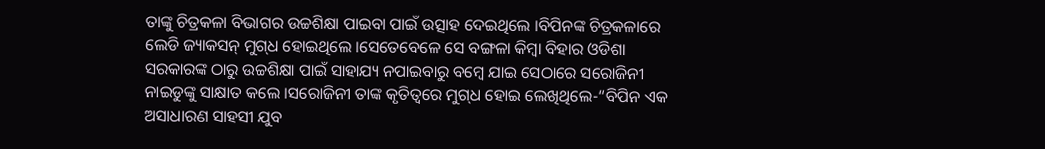ତାଙ୍କୁ ଚିତ୍ରକଳା ବିଭାଗର ଉଚ୍ଚଶିକ୍ଷା ପାଇବା ପାଇଁ ଉତ୍ସାହ ଦେଇଥିଲେ ।ବିପିନଙ୍କ ଚିତ୍ରକଳାରେ ଲେଡି ଜ୍ୟାକସନ୍‍ ମୁଗ୍‍ଧ ହୋଇଥିଲେ ।ସେତେବେଳେ ସେ ବଙ୍ଗଳା କିମ୍ବା ବିହାର ଓଡିଶା ସରକାରଙ୍କ ଠାରୁ ଉଚ୍ଚଶିକ୍ଷା ପାଇଁ ସାହାଯ୍ୟ ନପାଇବାରୁ ବମ୍ବେ ଯାଇ ସେଠାରେ ସରୋଜିନୀ ନାଇଡୁଙ୍କୁ ସାକ୍ଷାତ କଲେ ।ସରୋଜିନୀ ତାଙ୍କ କୃତିତ୍ୱରେ ମୁଗ୍‍ଧ ହୋଇ ଲେଖିଥିଲେ-“ବିପିନ ଏକ ଅସାଧାରଣ ସାହସୀ ଯୁବ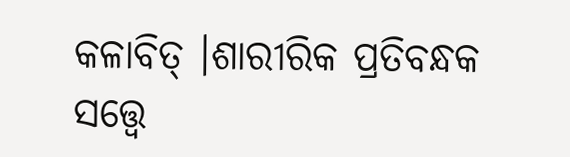କଳାବିତ୍‍ ।ଶାରୀରିକ ପ୍ରତିବନ୍ଧକ ସତ୍ତ୍ୱେ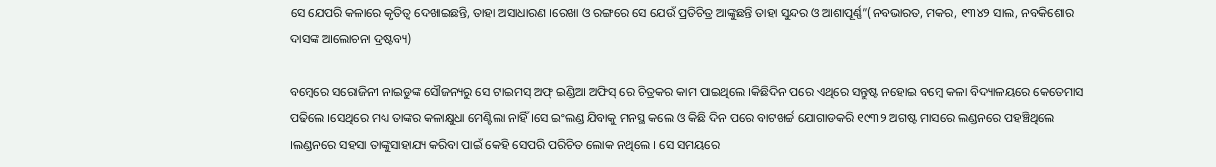ସେ ଯେପରି କଳାରେ କୃତିତ୍ୱ ଦେଖାଇଛନ୍ତି, ତାହା ଅସାଧାରଣ ।ରେଖା ଓ ରଙ୍ଗରେ ସେ ଯେଉଁ ପ୍ରତିଚିତ୍ର ଆଙ୍କୁଛନ୍ତି ତାହା ସୁନ୍ଦର ଓ ଆଶାପୂର୍ଣ୍ଣ”(ନବଭାରତ, ମକର, ୧୩୪୨ ସାଲ, ନବକିଶୋର ଦାସଙ୍କ ଆଲୋଚନା ଦ୍ରଷ୍ଟବ୍ୟ)

ବମ୍ବେରେ ସରୋଜିନୀ ନାଇଡୁଙ୍କ ସୌଜନ୍ୟରୁ ସେ ଟାଇମସ୍‍ ଅଫ୍‍ ଇଣ୍ଡିଆ ଅଫିସ୍‍ ରେ ଚିତ୍ରକର କାମ ପାଇଥିଲେ ।କିଛିଦିନ ପରେ ଏଥିରେ ସନ୍ତୁଷ୍ଟ ନହୋଇ ବମ୍ବେ କଳା ବିଦ୍ୟାଳୟରେ କେତେମାସ ପଢିଲେ ।ସେଥିରେ ମଧ୍ୟ ତାଙ୍କର କଳାକ୍ଷୁଧା ମେଣ୍ଟିଲା ନାହିଁ ।ସେ ଇଂଲଣ୍ଡ ଯିବାକୁ ମନସ୍ଥ କଲେ ଓ କିଛି ଦିନ ପରେ ବାଟଖର୍ଚ୍ଚ ଯୋଗାଡକରି ୧୯୩୨ ଅଗଷ୍ଟ ମାସରେ ଲଣ୍ଡନରେ ପହଞ୍ଚିଥିଲେ ।ଲଣ୍ଡନରେ ସହସା ତାଙ୍କୁସାହାଯ୍ୟ କରିବା ପାଇଁ କେହି ସେପରି ପରିଚିତ ଲୋକ ନଥିଲେ । ସେ ସମୟରେ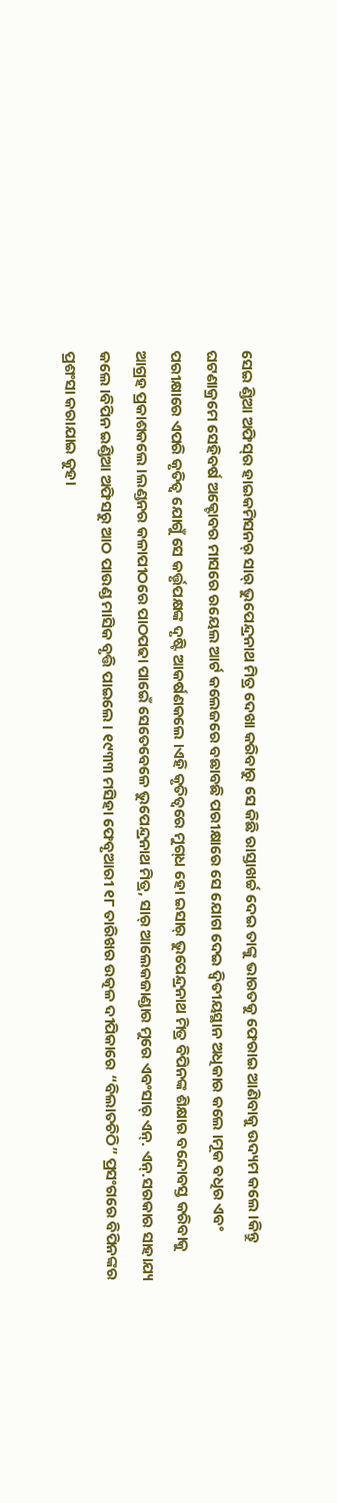ସେଇ ଣ୍ଡିଆ ଅଫିସ୍‍ର ହାଇକମିସନର୍‍ ସାର୍‍ ଭୁପେନ୍ଦ୍ରନାଥ ମିତ୍ର ଦେଖା କରିବାରୁ ସେ କିଛି ରାସ୍ତାଖର୍ଚ୍ଚ ଦେଇ ତାଙ୍କୁ ଭାରତକୁ ଫେରାଇ ଆଣିବାକୁ ଉଦ୍ୟମ କଲେ ।କିନ୍ତୁ ଘଟଣାକ୍ରମେ ସେହିବର୍ଷ ଅକ୍ଟୋବର ମାସରେ ରୟେଲ ଆର୍ଟ କଲେଜରେ ବଛାବଛି ପରୀକ୍ଷାରେ ସେ ଯୋଗ ଦେଇ ଦ୍ୱିତୀୟସ୍ଥାନ ଅଧିକାର କଲେ ।ମୂକ ବଧିର ଏବଂ ପରୀକ୍ଷାରେ ଏପରି କୃତିତ୍ୱ ଯୋଗୁଁ ସେ କର୍ତ୍ତୃପକ୍ଷଙ୍କ ଦୃଷ୍ଟି ଆକର୍ଷଣକଲେ ।ଏହି କୃତିତ୍ୱରେ ମୁଗ୍‍ଧ ହୋ ଇସାର୍‍ ଭୁପେନ୍ଦ୍ରନାଥ ମିତ୍ର ବିପିନଙ୍କ ଶିକ୍ଷାର ବନ୍ଦୋବସ୍ତ କରିବାକୁ ଆଗ୍ରହ ପ୍ରକାଶକଲେ ।ଲଣ୍ଡନର କଳାପୀଠରେ ପାଠପଢା ପାଇେଁ ସେତେବେଳେ ଭୁପେନ୍ଦ୍ରନାଥ ମିତ୍ର, ସାର୍‍ ଆଲେକଜାଣ୍ଡାର ମୁରେ ଏବଂସାର୍‍ ଏନ୍‍. ଏନ୍‍.ସରକାର ସାହାଯ୍ୟ କଲେ ।ବିପିନ ଇଣ୍ଡିଆ ଅଫିସରୁ ଆଠ ପାଉଣ୍ଡ ମାସିକ ବୃତ୍ତି ପାଇଲେ । ୧୯୩୩ ମସିହା ଫେବୃଆରୀ ୧୮ ତାରିଖର ଉତ୍କଳ ଦୀପିକାରେ “ବିଲାତଚିଠି” ପ୍ରସଂଗରେ ବିପିନଙ୍କର ପ୍ରଶଂସା କରାଯାଇ କୁହା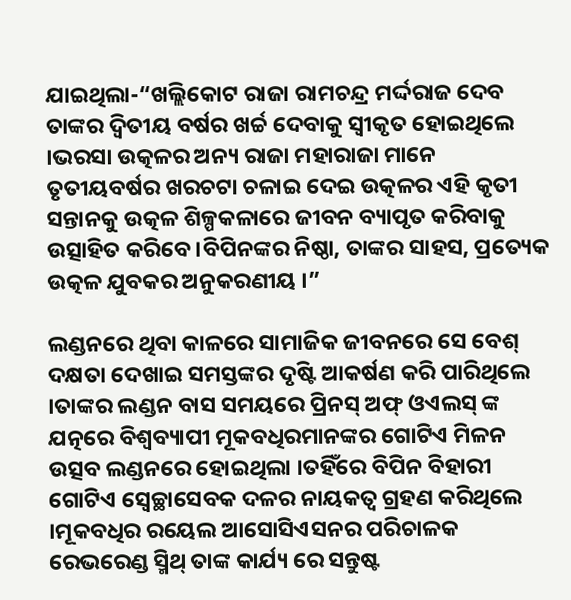ଯାଇଥିଲା-“ଖଲ୍ଲିକୋଟ ରାଜା ରାମଚନ୍ଦ୍ର ମର୍ଦ୍ଦରାଜ ଦେବ ତାଙ୍କର ଦ୍ୱିତୀୟ ବର୍ଷର ଖର୍ଚ୍ଚ ଦେବାକୁ ସ୍ୱୀକୃତ ହୋଇଥିଲେ ।ଭରସା ଉତ୍କଳର ଅନ୍ୟ ରାଜା ମହାରାଜା ମାନେ ତୃତୀୟବର୍ଷର ଖରଚଟା ଚଳାଇ ଦେଇ ଉତ୍କଳର ଏହି କୃତୀ ସନ୍ତାନକୁ ଉତ୍କଳ ଶିଳ୍ପକଳାରେ ଜୀବନ ବ୍ୟାପୃତ କରିବାକୁ ଉତ୍ସାହିତ କରିବେ ।ବିପିନଙ୍କର ନିଷ୍ଠା, ତାଙ୍କର ସାହସ, ପ୍ରତ୍ୟେକ ଉତ୍କଳ ଯୁବକର ଅନୁକରଣୀୟ ।”

ଲଣ୍ଡନରେ ଥିବା କାଳରେ ସାମାଜିକ ଜୀବନରେ ସେ ବେଶ୍‍ ଦକ୍ଷତା ଦେଖାଇ ସମସ୍ତଙ୍କର ଦୃଷ୍ଟି ଆକର୍ଷଣ କରି ପାରିଥିଲେ ।ତାଙ୍କର ଲଣ୍ଡନ ବାସ ସମୟରେ ପ୍ରିନସ୍‍ ଅଫ୍‍ ଓଏଲସ୍‍ ଙ୍କ ଯତ୍ନରେ ବିଶ୍ୱବ୍ୟାପୀ ମୂକବଧିରମାନଙ୍କର ଗୋଟିଏ ମିଳନ ଉତ୍ସବ ଲଣ୍ଡନରେ ହୋଇଥିଲା ।ତହିଁରେ ବିପିନ ବିହାରୀ ଗୋଟିଏ ସ୍ୱେଚ୍ଛାସେବକ ଦଳର ନାୟକତ୍ୱ ଗ୍ରହଣ କରିଥିଲେ ।ମୂକବଧିର ରୟେଲ ଆସୋସିଏସନର ପରିଚାଳକ ରେଭରେଣ୍ଡ ସ୍ମିଥ୍‍ ତାଙ୍କ କାର୍ଯ୍ୟ ରେ ସନ୍ତୁଷ୍ଟ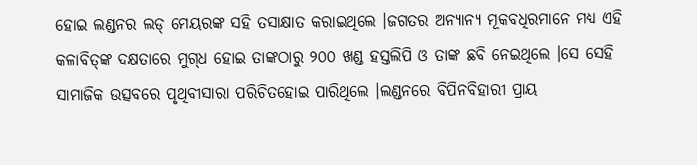ହୋଇ ଲଣ୍ଡନର ଲଡ୍‍ ମେୟରଙ୍କ ସହି ତସାକ୍ଷାତ କରାଇଥିଲେ ।ଜଗତର ଅନ୍ୟାନ୍ୟ ମୂକବଧିରମାନେ ମଧ୍ୟ ଏହି କଳାବିତ୍‍ଙ୍କ ଦକ୍ଷତାରେ ମୁଗ୍‍ଧ ହୋଇ ତାଙ୍କଠାରୁ ୨୦୦ ଖଣ୍ଡ ହସ୍ତଲିପି ଓ ତାଙ୍କ ଛବି ନେଇଥିଲେ ।ସେ ସେହି ସାମାଜିକ ଉତ୍ସବରେ ପୃଥିବୀସାରା ପରିଚିତହୋଇ ପାରିଥିଲେ ।ଲଣ୍ଡନରେ ବିପିନବିହାରୀ ପ୍ରାୟ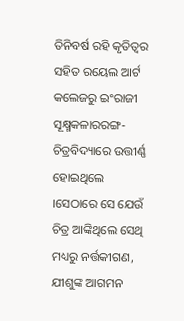ତିନିବର୍ଷ ରହି କୃତିତ୍ୱର ସହିତ ରୟେଲ ଆର୍ଟ କଲେଜରୁ ଇଂରାଜୀ ସୂକ୍ଷ୍ମକଳାରରଙ୍ଗ-ଚିତ୍ରବିଦ୍ୟାରେ ଉତ୍ତୀର୍ଣ୍ଣ ହୋଇଥିଲେ ।ସେଠାରେ ସେ ଯେଉଁ ଚିତ୍ର ଆଙ୍କିଥିଲେ ସେଥି ମଧ୍ୟରୁ ନର୍ତ୍ତକୀଗଣ, ଯୀଶୁଙ୍କ ଆଗମନ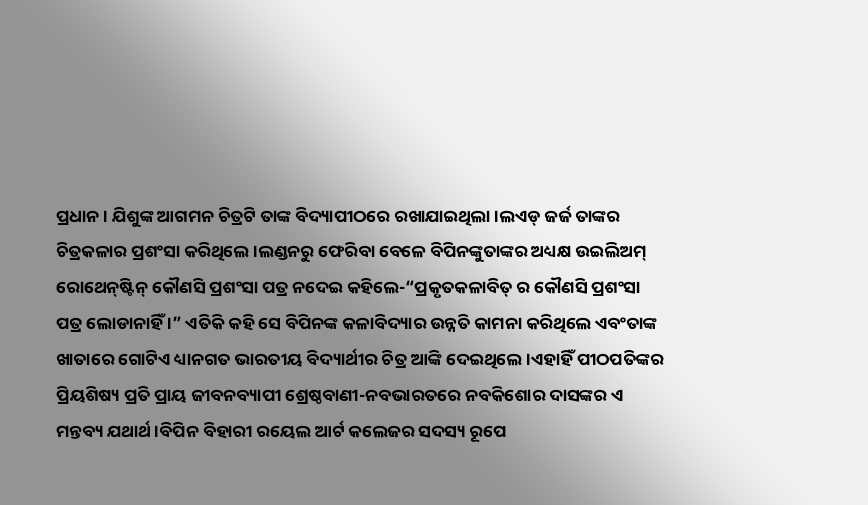ପ୍ରଧାନ । ଯିଶୁଙ୍କ ଆଗମନ ଚିତ୍ରଟି ତାଙ୍କ ବିଦ୍ୟାପୀଠରେ ରଖାଯାଇଥିଲା ।ଲଏଡ୍‍ ଜର୍ଜ ତାଙ୍କର ଚିତ୍ରକଳାର ପ୍ରଶଂସା କରିଥିଲେ ।ଲଣ୍ଡନରୁ ଫେରିବା ବେଳେ ବିପିନଙ୍କୁତାଙ୍କର ଅଧ୍ୟକ୍ଷ ଉଇଲିଅମ୍‍ ରୋଥେନ୍‍ଷ୍ଟିନ୍‍ କୌଣସି ପ୍ରଶଂସା ପତ୍ର ନଦେଇ କହିଲେ-“ପ୍ରକୃତକଳାବିତ୍‍ ର କୌଣସି ପ୍ରଶଂସା ପତ୍ର ଲୋଡାନାହିଁ ।” ଏତିକି କହି ସେ ବିପିନଙ୍କ କଳାବିଦ୍ୟାର ଉନ୍ନତି କାମନା କରିଥିଲେ ଏବଂତାଙ୍କ ଖାତାରେ ଗୋଟିଏ ଧ୍ୟାନଗତ ଭାରତୀୟ ବିଦ୍ୟାର୍ଥୀର ଚିତ୍ର ଆଙ୍କି ଦେଇଥିଲେ ।ଏହାହିଁ ପୀଠପତିଙ୍କର ପ୍ରିୟଶିଷ୍ୟ ପ୍ରତି ପ୍ରାୟ ଜୀବନବ୍ୟାପୀ ଶ୍ରେଷ୍ଠବାଣୀ-ନବଭାରତରେ ନବକିଶୋର ଦାସଙ୍କର ଏ ମନ୍ତବ୍ୟ ଯଥାର୍ଥ ।ବିପିନ ବିହାରୀ ରୟେଲ ଆର୍ଟ କଲେଜର ସଦସ୍ୟ ରୂପେ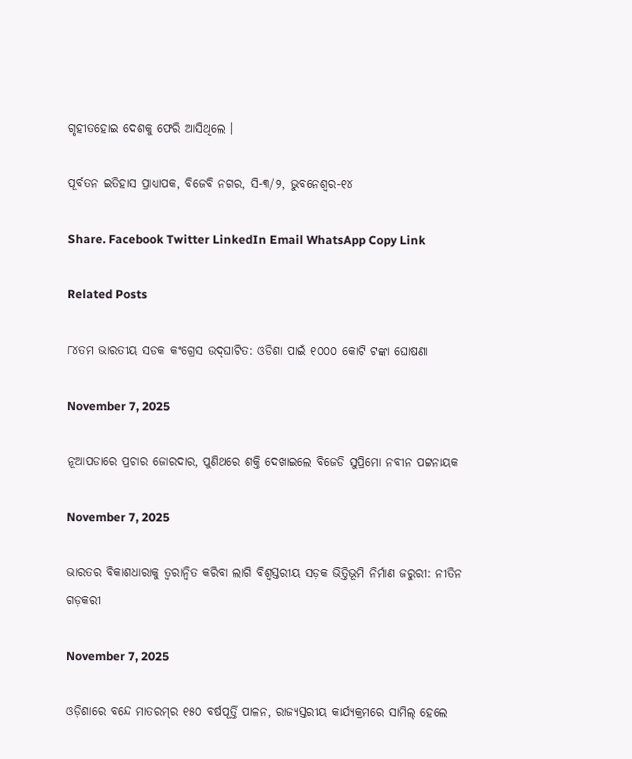ଗୃହୀତହୋଇ ଦେଶକୁ ଫେରି ଆସିଥିଲେ ।

ପୂର୍ବତନ ଇତିହାସ ପ୍ରାଧ୍ୟାପକ, ବିଜେବି ନଗର, ସି-୩/୨, ଭୁବନେଶ୍ୱର-୧୪

Share. Facebook Twitter LinkedIn Email WhatsApp Copy Link

Related Posts

୮୪ତମ ଭାରତୀୟ ସଡକ କଂଗ୍ରେସ ଉଦ୍‍ଘାଟିତ: ଓଡିଶା ପାଇଁ ୧୦୦୦ କୋଟି ଟଙ୍କା ଘୋଷଣା

November 7, 2025

ନୂଆପଡାରେ ପ୍ରଚାର ଜୋରଦାର, ପୁଣିଥରେ ଶକ୍ତି ଦେଖାଇଲେ ବିଜେଡି ସୁପ୍ରିମୋ ନବୀନ ପଟ୍ଟନାୟକ

November 7, 2025

ଭାରତର ବିକାଶଧାରାକୁ ତ୍ୱରାନ୍ୱିତ କରିବା ଲାଗି ବିଶ୍ୱସ୍ତରୀୟ ସଡ଼କ ଭିତ୍ତିଭୂମି ନିର୍ମାଣ ଜରୁରୀ: ନୀତିନ ଗଡ଼କରୀ

November 7, 2025

ଓଡ଼ିଶାରେ ବନ୍ଦେ ମାତରମ୍‌ର ୧୫୦ ବର୍ଷପୂର୍ତ୍ତି ପାଳନ, ରାଜ୍ୟସ୍ତରୀୟ କାର୍ଯ୍ୟକ୍ରମରେ ସାମିଲ୍ ହେଲେ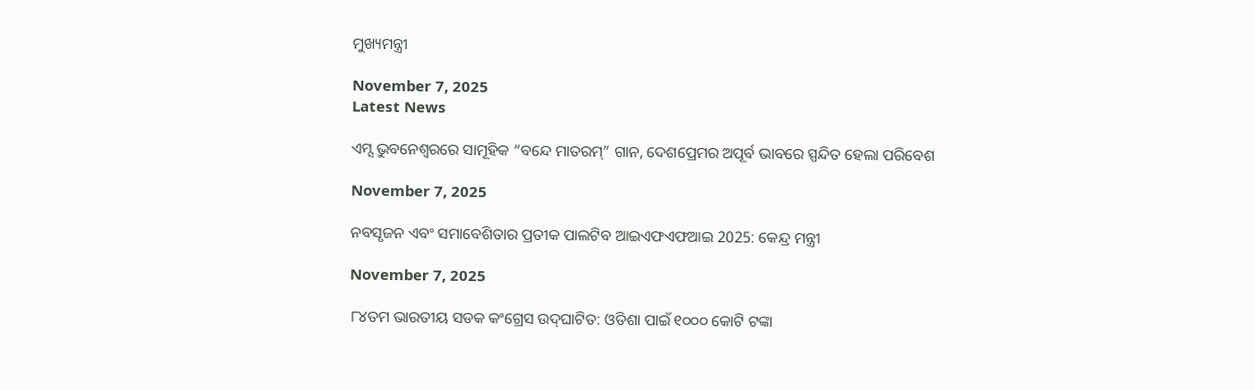ମୁଖ୍ୟମନ୍ତ୍ରୀ

November 7, 2025
Latest News

ଏମ୍ସ ଭୁବନେଶ୍ବରରେ ସାମୂହିକ “ବନ୍ଦେ ମାତରମ୍” ଗାନ, ଦେଶପ୍ରେମର ଅପୂର୍ବ ଭାବରେ ସ୍ପନ୍ଦିତ ହେଲା ପରିବେଶ

November 7, 2025

ନବସୃଜନ ଏବଂ ସମାବେଶିତାର ପ୍ରତୀକ ପାଲଟିବ ଆଇଏଫଏଫଆଇ 2025: କେନ୍ଦ୍ର ମନ୍ତ୍ରୀ

November 7, 2025

୮୪ତମ ଭାରତୀୟ ସଡକ କଂଗ୍ରେସ ଉଦ୍‍ଘାଟିତ: ଓଡିଶା ପାଇଁ ୧୦୦୦ କୋଟି ଟଙ୍କା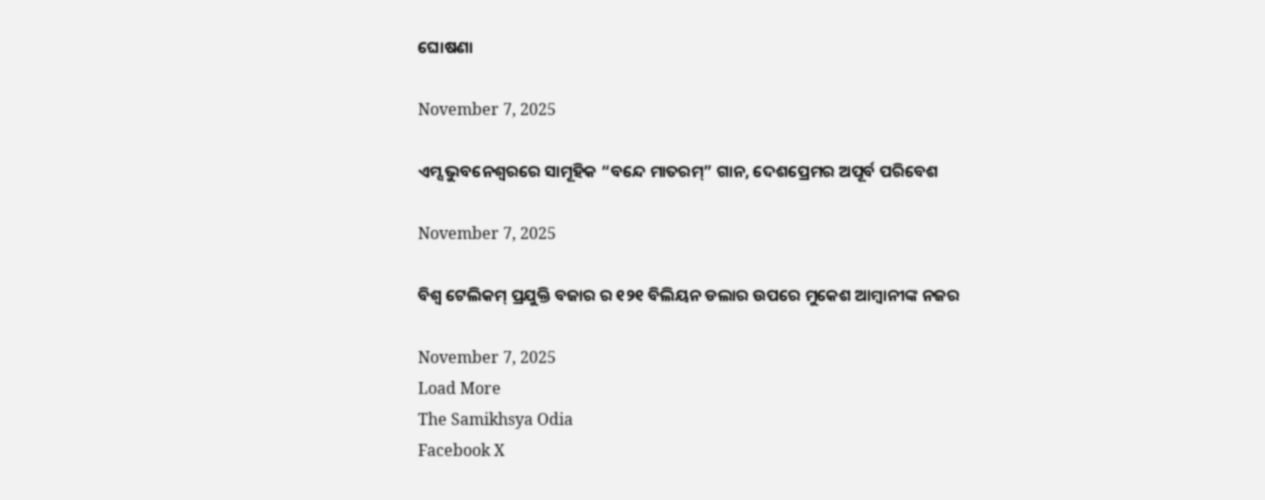ଘୋଷଣା

November 7, 2025

ଏମ୍ସ ଭୁବନେଶ୍ବରରେ ସାମୂହିକ “ବନ୍ଦେ ମାତରମ୍” ଗାନ, ଦେଶପ୍ରେମର ଅପୂର୍ବ ପରିବେଶ

November 7, 2025

ବିଶ୍ୱ ଟେଲିକମ୍ ପ୍ରଯୁକ୍ତି ବଜାର ର ୧୨୧ ବିଲିୟନ ଡଲାର ଉପରେ ମୁକେଶ ଆମ୍ବାନୀଙ୍କ ନଜର

November 7, 2025
Load More
The Samikhsya Odia
Facebook X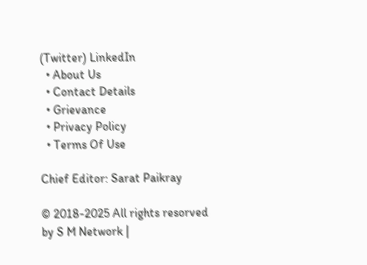(Twitter) LinkedIn
  • About Us
  • Contact Details
  • Grievance
  • Privacy Policy
  • Terms Of Use

Chief Editor: Sarat Paikray

© 2018-2025 All rights resorved by S M Network |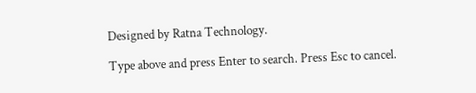Designed by Ratna Technology.

Type above and press Enter to search. Press Esc to cancel.